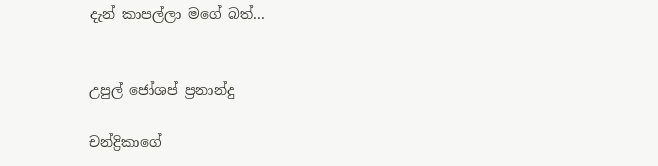දැන් කාපල්ලා මගේ බත්...


උපුල් ජෝශප් ප්‍රනාන්දු

චන්ද්‍රිකාගේ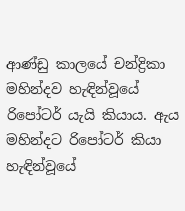ආණ්ඩු කාලයේ චන්ද්‍රිකා මහින්දව හැඳින්වූයේ රිපෝටර් යැයි කියාය. ඇය මහින්දට රිපෝටර් කියා හැඳින්වූයේ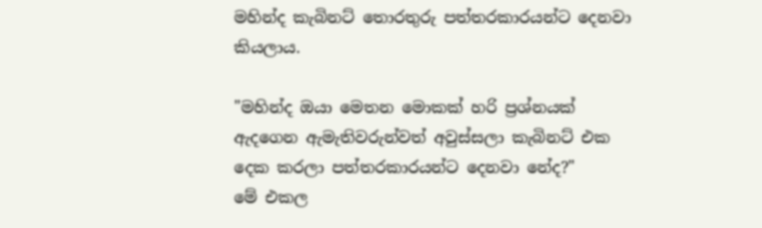මහින්ද කැබිනට් තොරතුරු පත්තරකාරයන්ට දෙනවා කියලාය.

"මහින්ද ඔයා මෙතන මොකක් හරි ප්‍රශ්නයක් ඇදගෙන ඇමැතිවරුන්වත් අවුස්සලා කැබිනට් එක දෙක කරලා පත්තරකාරයන්ට දෙනවා නේද?"
මේ එකල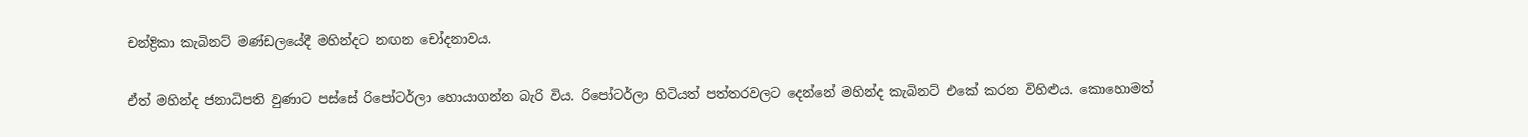චන්ද්‍රිකා කැබිනට් මණ්ඩලයේදී මහින්දට නඟන චෝදනාවය.

ඒත් මහින්ද ජනාධිපති වුණාට පස්සේ රිපෝටර්ලා හොයාගන්න බැරි විය. රිපෝටර්ලා හිටියත් පත්තරවලට දෙන්නේ මහින්ද කැබිනට් එකේ කරන විහිළුය. කොහොමත්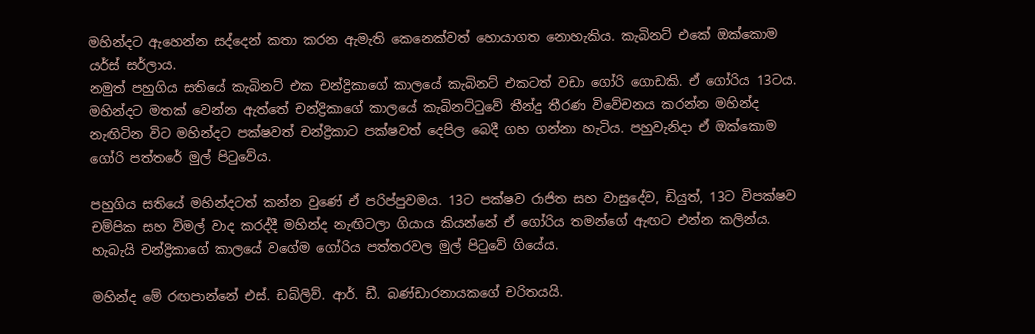මහින්දට ඇහෙන්න සද්දෙන් කතා කරන ඇමැති කෙනෙක්වත් හොයාගත නොහැකිය. කැබිනට් එකේ ඔක්කොම යර්ස් සර්ලාය.
නමුත් පහුගිය සතියේ කැබිනට් එක චන්ද්‍රිකාගේ කාලයේ කැබිනට් එකටත් වඩා ගෝරි ගොඩකි. ඒ ගෝරිය 13ටය. මහින්දට මතක් වෙන්න ඇත්තේ චන්ද්‍රිකාගේ කාලයේ කැබිනට්ටුවේ තීන්දු තීරණ විවේචනය කරන්න මහින්ද නැඟිටින විට මහින්දට පක්ෂවත් චන්ද්‍රිකාට පක්ෂවත් දෙපිල බෙදී ගහ ගන්නා හැටිය. පහුවැනිදා ඒ ඔක්කොම ගෝරි පත්තරේ මුල් පිටුවේය.

පහුගිය සතියේ මහින්දටත් කන්න වුණේ ඒ පරිප්පුවමය. 13ට පක්ෂව රාජිත සහ වාසුදේව, ඩියුත්, 13ට විපක්ෂව චම්පික සහ විමල් වාද කරද්දී මහින්ද නැඟිටලා ගියාය කියන්නේ ඒ ගෝරිය තමන්ගේ ඇඟට එන්න කලින්ය. හැබැයි චන්ද්‍රිකාගේ කාලයේ වගේම ගෝරිය පත්තරවල මුල් පිටුවේ ගියේය.

මහින්ද මේ රඟපාන්නේ එස්. ඩබ්ලිව්. ආර්. ඩී. බණ්ඩාරනායකගේ චරිතයයි.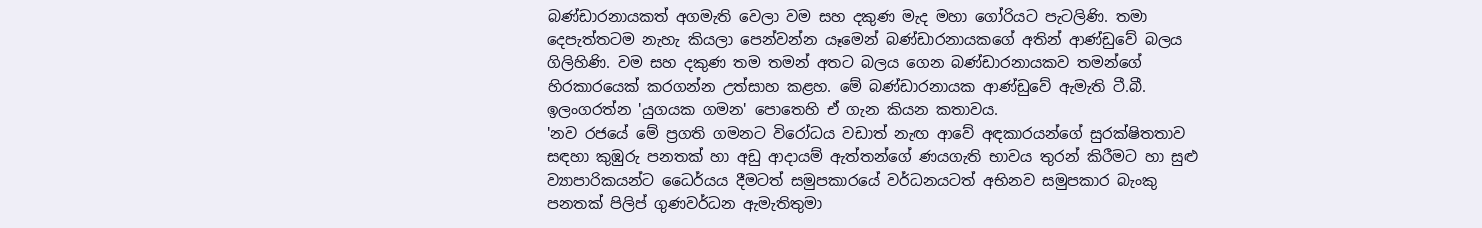බණ්ඩාරනායකත් අගමැති වෙලා වම සහ දකුණ මැද මහා ගෝරියට පැටලිණි. තමා දෙපැත්තටම නැහැ කියලා පෙන්වන්න යෑමෙන් බණ්ඩාරනායකගේ අතින් ආණ්ඩුවේ බලය ගිලිහිණි. වම සහ දකුණ තම තමන් අතට බලය ගෙන බණ්ඩාරනායකව තමන්ගේ හිරකාරයෙක් කරගන්න උත්සාහ කළහ. මේ බණ්ඩාරනායක ආණ්ඩුවේ ඇමැති ටී.බී. ඉලංගරත්න 'යුගයක ගමන' පොතෙහි ඒ ගැන කියන කතාවය.
'නව රජයේ මේ ප්‍රගති ගමනට විරෝධය වඩාත් නැඟ ආවේ අඳකාරයන්ගේ සුරක්ෂිතතාව සඳහා කුඹුරු පනතක් හා අඩු ආදායම් ඇත්තන්ගේ ණයගැති භාවය තුරන් කිරීමට හා සුළු ව්‍යාපාරිකයන්ට ධෛර්යය දීමටත් සමුපකාරයේ වර්ධනයටත් අභිනව සමුපකාර බැංකු පනතක් පිලිප් ගුණවර්ධන ඇමැතිතුමා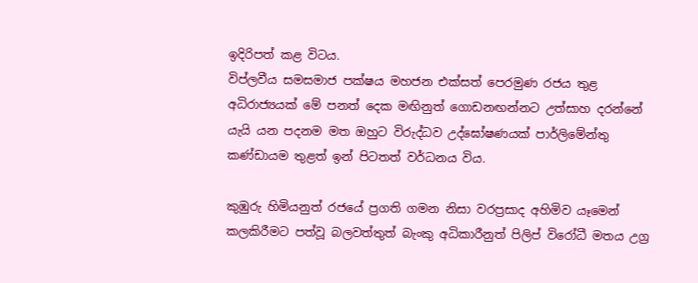ඉදිරිපත් කළ විටය.
විප්ලවීය සමසමාජ පක්ෂය මහජන එක්සත් පෙරමුණ රජය තුළ අධිරාජ්‍යයක් මේ පනත් දෙක මඟිනුත් ගොඩනඟන්නට උත්සාහ දරන්නේ යැයි යන පදනම මත ඔහුට විරුද්ධව උද්ඝෝෂණයක් පාර්ලිමේන්තු කණ්ඩායම තුළත් ඉන් පිටතත් වර්ධනය විය.

කුඹුරු හිමියනුත් රජයේ ප්‍රගති ගමන නිසා වරප්‍රසාද අහිමිව යෑමෙන් කලකිරීමට පත්වූ බලවත්තුත් බැංකු අධිකාරීනුත් පිලිප් විරෝධී මතය උග්‍ර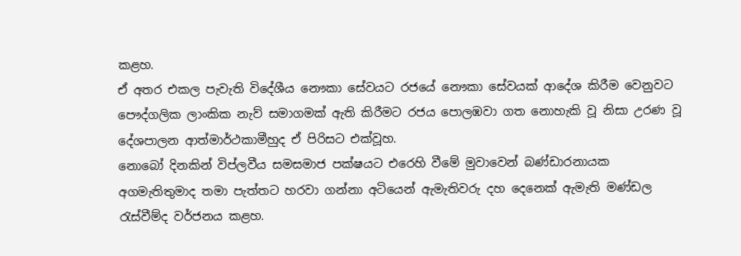කළහ.
ඒ අතර එකල පැවැති විදේශීය නෞකා සේවයට රජයේ නෞකා සේවයක් ආදේශ කිරීම වෙනුවට පෞද්ගලික ලාංකික නැව් සමාගමක් ඇති කිරීමට රජය පොලඹවා ගත නොහැකි වූ නිසා උරණ වූ දේශපාලන ආත්මාර්ථකාමීහුද ඒ පිරිසට එක්වූහ.
නොබෝ දිනකින් විප්ලවීය සමසමාජ පක්ෂයට එරෙහි වීමේ මුවාවෙන් බණ්ඩාරනායක අගමැතිතුමාද තමා පැත්තට හරවා ගන්නා අටියෙන් ඇමැතිවරු දහ දෙනෙක් ඇමැති මණ්ඩල රැස්වීම්ද වර්ජනය කළහ.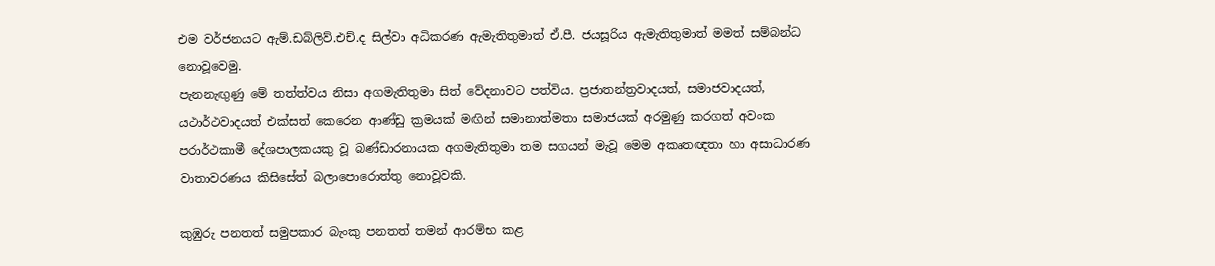එම වර්ජනයට ඇම්.ඩබ්ලිව්.එච්.ද සිල්වා අධිකරණ ඇමැතිතුමාත් ඒ.පී. ජයසූරිය ඇමැතිතුමාත් මමත් සම්බන්ධ නොවූවෙමු.
පැනනැඟුණු මේ තත්ත්වය නිසා අගමැතිතුමා සිත් වේදනාවට පත්විය. ප්‍රජාතන්ත්‍රවාදයත්, සමාජවාදයත්, යථාර්ථවාදයත් එක්සත් කෙරෙන ආණ්ඩු ක්‍රමයක් මඟින් සමානාත්මතා සමාජයක් අරමුණු කරගත් අවංක පරාර්ථකාමී දේශපාලකයකු වූ බණ්ඩාරනායක අගමැතිතුමා තම සගයන් මැවූ මෙම අකෘතඥතා හා අසාධාරණ වාතාවරණය කිසිසේත් බලාපොරොත්තු නොවූවකි.

කුඹුරු පනතත් සමුපකාර බැංකු පනතත් තමන් ආරම්භ කළ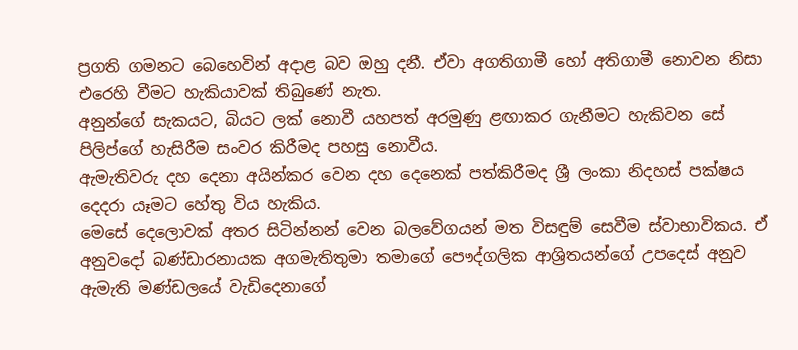ප්‍රගති ගමනට බෙහෙවින් අදාළ බව ඔහු දනී. ඒවා අගතිගාමී හෝ අතිගාමී නොවන නිසා එරෙහි වීමට හැකියාවක් තිබුණේ නැත.
අනුන්ගේ සැකයට, බියට ලක් නොවී යහපත් අරමුණු ළඟාකර ගැනීමට හැකිවන සේ පිලිප්ගේ හැසිරීම සංවර කිරීමද පහසු නොවීය.
ඇමැතිවරු දහ දෙනා අයින්කර වෙන දහ දෙනෙක් පත්කිරීමද ශ්‍රී ලංකා නිදහස් පක්ෂය දෙදරා යෑමට හේතු විය හැකිය.
මෙසේ දෙලොවක් අතර සිටින්නන් වෙන බලවේගයන් මත විසඳුම් සෙවීම ස්වාභාවිකය. ඒ අනුවදෝ බණ්ඩාරනායක අගමැතිතුමා තමාගේ පෞද්ගලික ආශ්‍රිතයන්ගේ උපදෙස් අනුව ඇමැති මණ්ඩලයේ වැඩිදෙනාගේ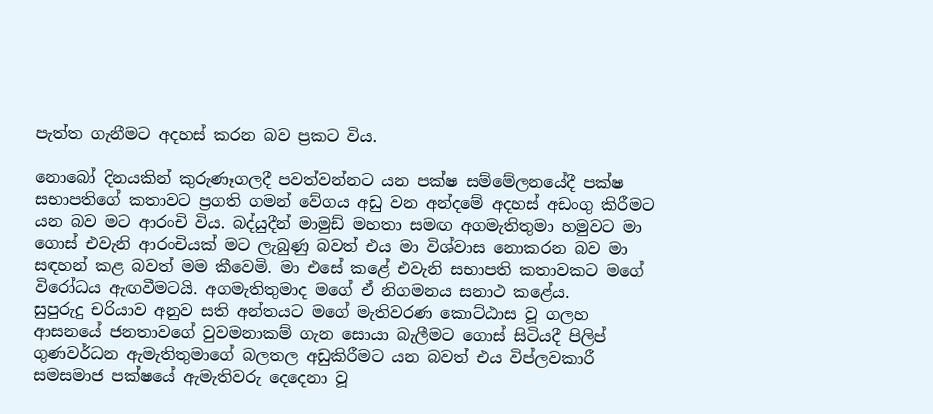පැත්ත ගැනීමට අදහස් කරන බව ප්‍රකට විය.

නොබෝ දිනයකින් කුරුණෑගලදී පවත්වන්නට යන පක්ෂ සම්මේලනයේදී පක්ෂ සභාපතිගේ කතාවට ප්‍රගති ගමන් වේගය අඩු වන අන්දමේ අදහස් අඩංගු කිරීමට යන බව මට ආරංචි විය. බද්යුදීන් මාමුඩ් මහතා සමඟ අගමැතිතුමා හමුවට මා ගොස් එවැනි ආරංචියක් මට ලැබුණු බවත් එය මා විශ්වාස නොකරන බව මා සඳහන් කළ බවත් මම කීවෙමි. මා එසේ කළේ එවැනි සභාපති කතාවකට මගේ විරෝධය ඇඟවීමටයි. අගමැතිතුමාද මගේ ඒ නිගමනය සනාථ කළේය.
සුපුරුදු චරියාව අනුව සති අන්තයට මගේ මැතිවරණ කොට්ඨාස වූ ගලහ ආසනයේ ජනතාවගේ වුවමනාකම් ගැන සොයා බැලීමට ගොස් සිටියදී පිලිප් ගුණවර්ධන ඇමැතිතුමාගේ බලතල අඩුකිරීමට යන බවත් එය විප්ලවකාරී සමසමාජ පක්ෂයේ ඇමැතිවරු දෙදෙනා වූ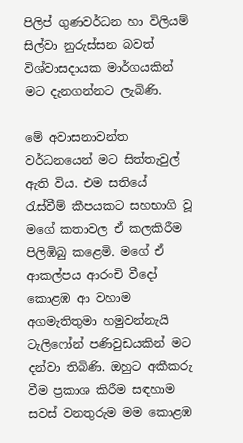පිලිප් ගුණවර්ධන හා විලියම් සිල්වා නුරුස්සන බවත් විශ්වාසදායක මාර්ගයකින් මට දැනගන්නට ලැබිණි.

මේ අවාසනාවන්ත වර්ධනයෙන් මට සිත්තැවුල් ඇති විය. එම සතියේ රැස්වීම් කීපයකට සහභාගි වූ මගේ කතාවල ඒ කලකිරීම පිලිඹිබු කළෙමි. මගේ ඒ ආකල්පය ආරංචි වීදෝ කොළඹ ආ වහාම අගමැතිතුමා හමුවන්නැයි ටැලිෆෝන් පණිවුඩයකින් මට දන්වා තිබිණි. ඔහුට අකීකරු වීම ප්‍රකාශ කිරීම සඳහාම සවස් වනතුරුම මම කොළඹ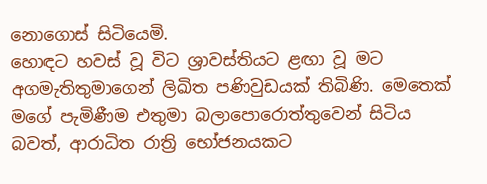නොගොස් සිටියෙමි.
හොඳට හවස් වූ විට ශ්‍රාවස්තියට ළඟා වූ මට අගමැතිතුමාගෙන් ලිඛිත පණිවුඩයක් තිබිණි. මෙතෙක් මගේ පැමිණීම එතුමා බලාපොරොත්තුවෙන් සිටිය බවත්, ආරාධිත රාත්‍රි භෝජනයකට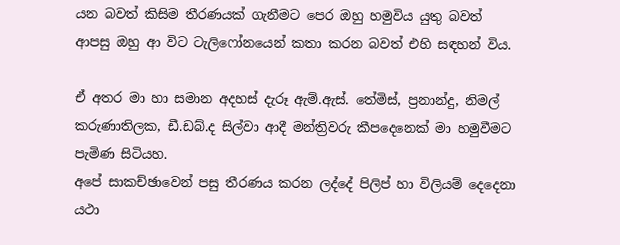යන බවත් කිසිම තීරණයක් ගැනීමට පෙර ඔහු හමුවිය යුතු බවත් ආපසු ඔහු ආ විට ටැලිෆෝනයෙන් කතා කරන බවත් එහි සඳහන් විය.

ඒ අතර මා හා සමාන අදහස් දැරූ ඇම්.ඇස්. තේමිස්, ප්‍රනාන්දු, නිමල් කරුණාතිලක, ඩී.ඩබ්.ද සිල්වා ආදී මන්ත්‍රිවරු කීපදෙනෙක් මා හමුවීමට පැමිණ සිටියහ.
අපේ සාකච්ඡාවෙන් පසු තීරණය කරන ලද්දේ පිලිප් හා විලියම් දෙදෙනා යථා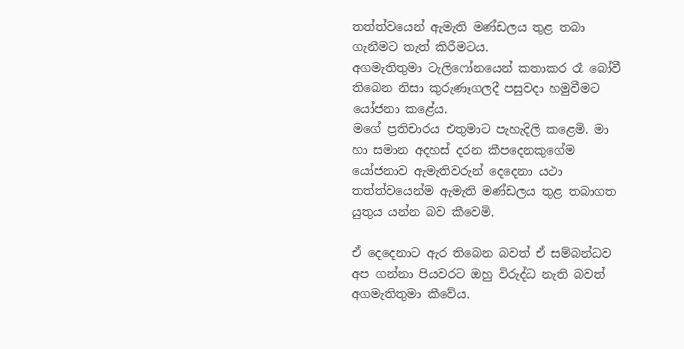තත්ත්වයෙන් ඇමැති මණ්ඩලය තුළ තබා ගැනීමට තැත් කිරීමටය.
අගමැතිතුමා ටැලිෆෝනයෙන් කතාකර රෑ බෝවී තිබෙන නිසා කුරුණෑගලදී පසුවදා හමුවීමට යෝජනා කළේය.
මගේ ප්‍රතිචාරය එතුමාට පැහැදිලි කළෙමි. මා හා සමාන අදහස් දරන කීපදෙනකුගේම යෝජනාව ඇමැතිවරුන් දෙදෙනා යථා තත්ත්වයෙන්ම ඇමැති මණ්ඩලය තුළ තබාගත යුතුය යන්න බව කීවෙමි.

ඒ දෙදෙනාට ඇර තිබෙන බවත් ඒ සම්බන්ධව අප ගන්නා පියවරට ඔහු විරුද්ධ නැති බවත් අගමැතිතුමා කීවේය.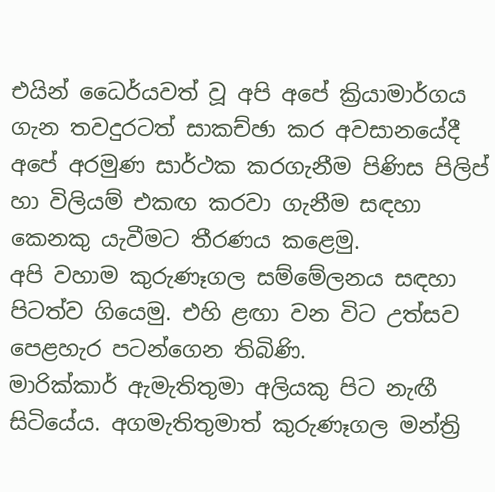එයින් ධෛර්යවත් වූ අපි අපේ ක්‍රියාමාර්ගය ගැන තවදුරටත් සාකච්ඡා කර අවසානයේදී අපේ අරමුණ සාර්ථක කරගැනීම පිණිස පිලිප් හා විලියම් එකඟ කරවා ගැනීම සඳහා කෙනකු යැවීමට තීරණය කළෙමු.
අපි වහාම කුරුණෑගල සම්මේලනය සඳහා පිටත්ව ගියෙමු. එහි ළඟා වන විට උත්සව පෙළහැර පටන්ගෙන තිබිණි.
මාරික්කාර් ඇමැතිතුමා අලියකු පිට නැඟී සිටියේය. අගමැතිතුමාත් කුරුණෑගල මන්ත්‍රි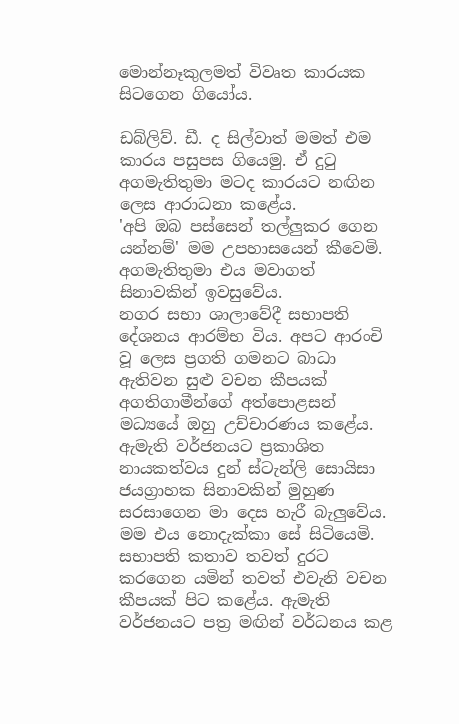මොන්නෑකුලමත් විවෘත කාරයක සිටගෙන ගියෝය.

ඩබ්ලිව්. ඩී. ද සිල්වාත් මමත් එම කාරය පසුපස ගියෙමු. ඒ දුටු අගමැතිතුමා මටද කාරයට නඟින ලෙස ආරාධනා කළේය.
'අපි ඔබ පස්සෙන් තල්ලුකර ගෙන යන්නම්' මම උපහාසයෙන් කීවෙමි. අගමැතිතුමා එය මවාගත් සිනාවකින් ඉවසුවේය.
නගර සභා ශාලාවේදී සභාපති දේශනය ආරම්භ විය. අපට ආරංචි වූ ලෙස ප්‍රගති ගමනට බාධා ඇතිවන සුළු වචන කීපයක් අගතිගාමීන්ගේ අත්පොළසන් මධ්‍යයේ ඔහු උච්චාරණය කළේය.
ඇමැති වර්ජනයට ප්‍රකාශිත නායකත්වය දුන් ස්ටැන්ලි සොයිසා ජයග්‍රාහක සිනාවකින් මුහුණ සරසාගෙන මා දෙස හැරී බැලුවේය. මම එය නොදැක්කා සේ සිටියෙමි.
සභාපති කතාව තවත් දුරට කරගෙන යමින් තවත් එවැනි වචන කීපයක් පිට කළේය. ඇමැති වර්ජනයට පත්‍ර මඟින් වර්ධනය කළ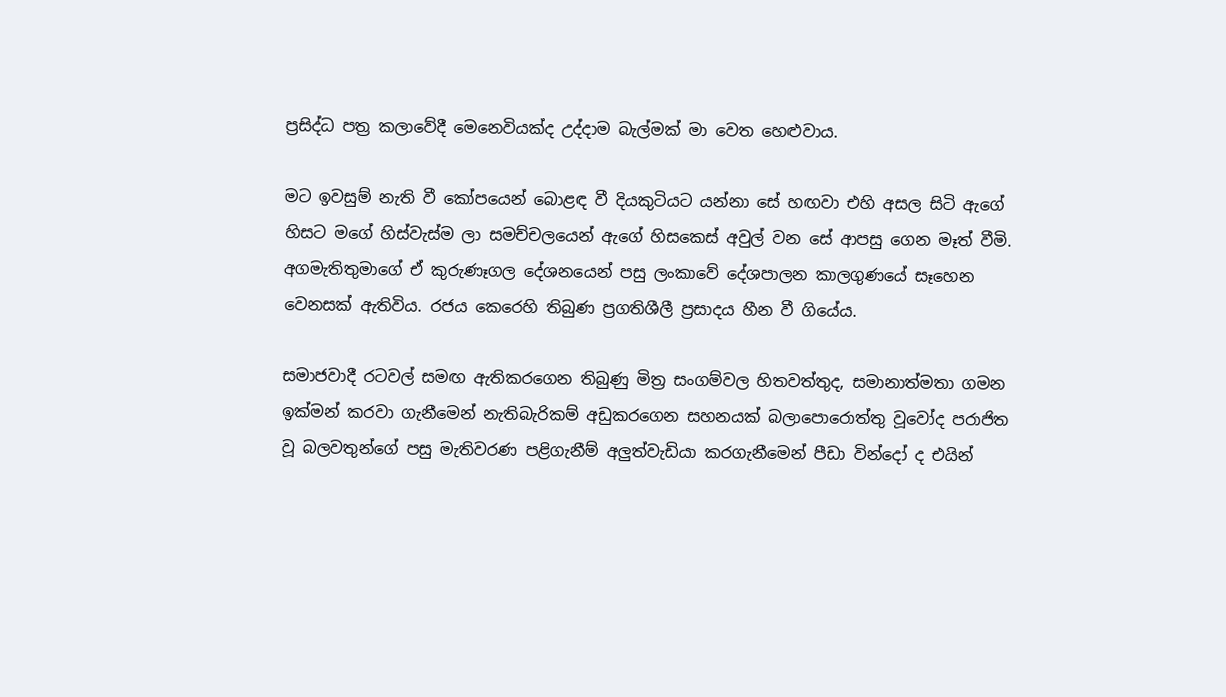ප්‍රසිද්ධ පත්‍ර කලාවේදී මෙනෙවියක්ද උද්දාම බැල්මක් මා වෙත හෙළුවාය.

මට ඉවසුම් නැති වී කෝපයෙන් බොළඳ වී දියකුටියට යන්නා සේ හඟවා එහි අසල සිටි ඇගේ හිසට මගේ හිස්වැස්ම ලා සමච්චලයෙන් ඇගේ හිසකෙස් අවුල් වන සේ ආපසු ගෙන මෑත් වීමි.
අගමැතිතුමාගේ ඒ කුරුණෑගල දේශනයෙන් පසු ලංකාවේ දේශපාලන කාලගුණයේ සෑහෙන වෙනසක් ඇතිවිය. රජය කෙරෙහි තිබුණ ප්‍රගතිශීලී ප්‍රසාදය හීන වී ගියේය.

සමාජවාදී රටවල් සමඟ ඇතිකරගෙන තිබුණු මිත්‍ර සංගම්වල හිතවත්තුද, සමානාත්මතා ගමන ඉක්මන් කරවා ගැනීමෙන් නැතිබැරිකම් අඩුකරගෙන සහනයක් බලාපොරොත්තු වූවෝද පරාජිත වූ බලවතුන්ගේ පසු මැතිවරණ පළිගැනීම් අලුත්වැඩියා කරගැනීමෙන් පීඩා වින්දෝ ද එයින්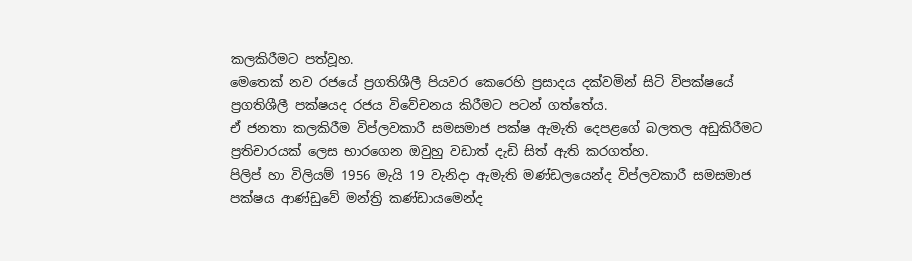කලකිරීමට පත්වූහ.
මෙතෙක් නව රජයේ ප්‍රගතිශීලී පියවර කෙරෙහි ප්‍රසාදය දක්වමින් සිටි විපක්ෂයේ ප්‍රගතිශීලී පක්ෂයද රජය විවේචනය කිරීමට පටන් ගත්තේය.
ඒ ජනතා කලකිරීම විප්ලවකාරී සමසමාජ පක්ෂ ඇමැති දෙපළගේ බලතල අඩුකිරීමට ප්‍රතිචාරයක් ලෙස භාරගෙන ඔවුහු වඩාත් දැඩි සිත් ඇති කරගත්හ.
පිලිප් හා විලියම් 1956 මැයි 19 වැනිදා ඇමැති මණ්ඩලයෙන්ද විප්ලවකාරී සමසමාජ පක්ෂය ආණ්ඩුවේ මන්ත්‍රි කණ්ඩායමෙන්ද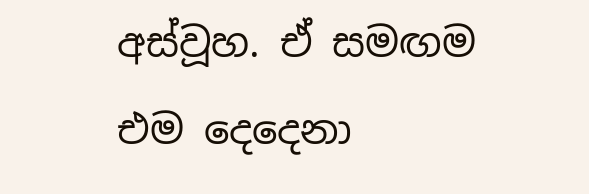අස්වූහ. ඒ සමඟම එම දෙදෙනා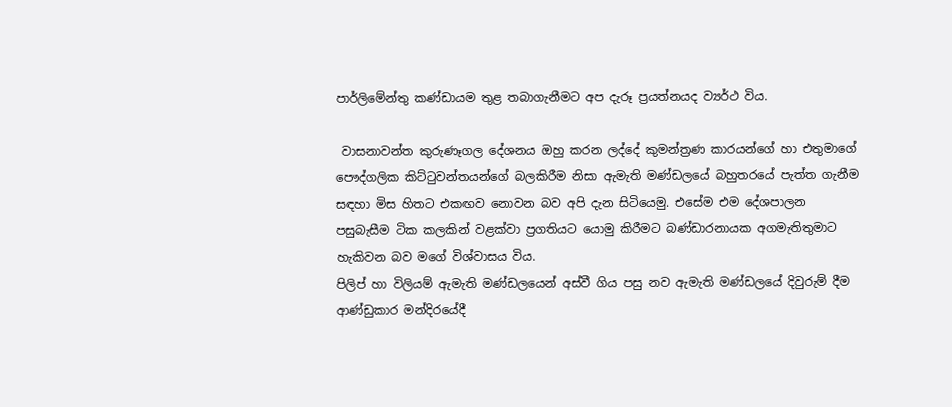පාර්ලිමේන්තු කණ්ඩායම තුළ තබාගැනීමට අප දැරූ ප්‍රයත්නයද ව්‍යර්ථ විය.

 වාසනාවන්ත කුරුණෑගල දේශනය ඔහු කරන ලද්දේ කුමන්ත්‍රණ කාරයන්ගේ හා එතුමාගේ පෞද්ගලික කිට්ටුවන්තයන්ගේ බලකිරීම නිසා ඇමැති මණ්ඩලයේ බහුතරයේ පැත්ත ගැනීම සඳහා මිස හිතට එකඟව නොවන බව අපි දැන සිටියෙමු. එසේම එම දේශපාලන පසුබැසීම ටික කලකින් වළක්වා ප්‍රගතියට යොමු කිරීමට බණ්ඩාරනායක අගමැතිතුමාට හැකිවන බව මගේ විශ්වාසය විය.
පිලිප් හා විලියම් ඇමැති මණ්ඩලයෙන් අස්වී ගිය පසු නව ඇමැති මණ්ඩලයේ දිවුරුම් දීම ආණ්ඩුකාර මන්දිරයේදී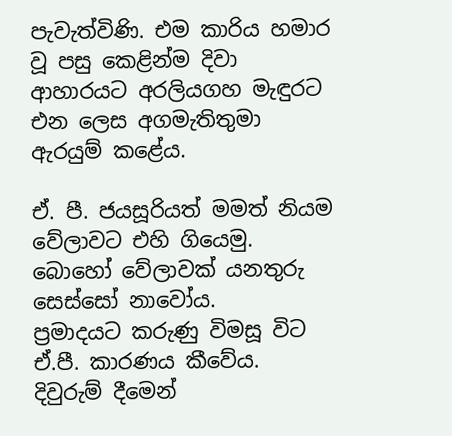පැවැත්විණි. එම කාරිය හමාර වූ පසු කෙළින්ම දිවා ආහාරයට අරලියගහ මැඳුරට එන ලෙස අගමැතිතුමා ඇරයුම් කළේය.

ඒ. පී. ජයසූරියත් මමත් නියම වේලාවට එහි ගියෙමු. බොහෝ වේලාවක් යනතුරු සෙස්සෝ නාවෝය.
ප්‍රමාදයට කරුණු විමසූ විට ඒ.පී. කාරණය කීවේය. දිවුරුම් දීමෙන්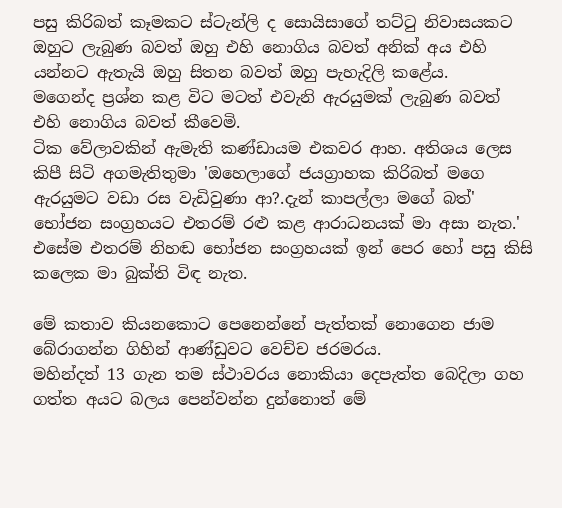පසු කිරිබත් කෑමකට ස්ටැන්ලි ද සොයිසාගේ තට්ටු නිවාසයකට ඔහුට ලැබුණ බවත් ඔහු එහි නොගිය බවත් අනික් අය එහි යන්නට ඇතැයි ඔහු සිතන බවත් ඔහු පැහැදිලි කළේය.
මගෙන්ද ප්‍රශ්න කළ විට මටත් එවැනි ඇරයුමක් ලැබුණ බවත් එහි නොගිය බවත් කීවෙමි.
ටික වේලාවකින් ඇමැති කණ්ඩායම එකවර ආහ. අතිශය ලෙස කිපී සිටි අගමැතිතුමා 'ඔහෙලාගේ ජයග්‍රාහක කිරිබත් මගෙ ඇරයුමට වඩා රස වැඩිවුණා ආ?.දැන් කාපල්ලා මගේ බත්'
භෝජන සංග්‍රහයට එතරම් රළු කළ ආරාධනයක් මා අසා නැත.'
එසේම එතරම් නිහඬ භෝජන සංග්‍රහයක් ඉන් පෙර හෝ පසු කිසි කලෙක මා බුක්ති විඳ නැත.

මේ කතාව කියනකොට පෙනෙන්නේ පැත්තක් නොගෙන ජාම බේරාගන්න ගිහින් ආණ්ඩුවට වෙච්ච ජරමරය.
මහින්දත් 13 ගැන තම ස්ථාවරය නොකියා දෙපැත්ත බෙදිලා ගහ ගත්ත අයට බලය පෙන්වන්න දුන්නොත් මේ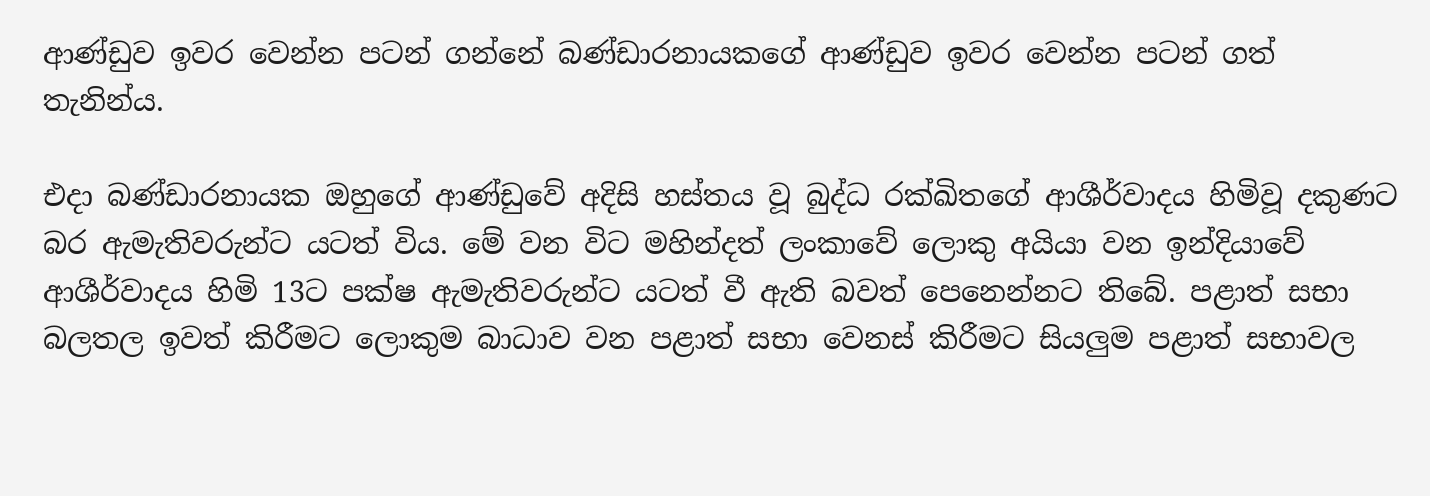ආණ්ඩුව ඉවර වෙන්න පටන් ගන්නේ බණ්ඩාරනායකගේ ආණ්ඩුව ඉවර වෙන්න පටන් ගත් තැනින්ය.

එදා බණ්ඩාරනායක ඔහුගේ ආණ්ඩුවේ අදිසි හස්තය වූ බුද්ධ රක්ඛිතගේ ආශීර්වාදය හිමිවූ දකුණට බර ඇමැතිවරුන්ට යටත් විය. මේ වන විට මහින්දත් ලංකාවේ ලොකු අයියා වන ඉන්දියාවේ ආශීර්වාදය හිමි 13ට පක්ෂ ඇමැතිවරුන්ට යටත් වී ඇති බවත් පෙනෙන්නට තිබේ. පළාත් සභා බලතල ඉවත් කිරීමට ලොකුම බාධාව වන පළාත් සභා වෙනස් කිරීමට සියලුම පළාත් සභාවල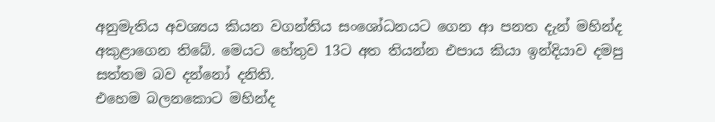අනුමැතිය අවශ්‍යය කියන වගන්තිය සංශෝධනයට ගෙන ආ පනත දැන් මහින්ද අකුළාගෙන තිබේ. මෙයට හේතුව 13ට අත තියන්න එපාය කියා ඉන්දියාව දමපු සත්තම බව දන්නෝ දනිති.
එහෙම බලනකොට මහින්ද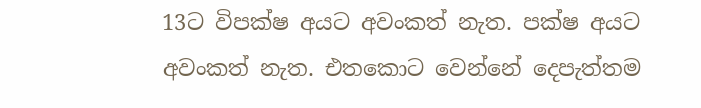13ට විපක්ෂ අයට අවංකත් නැත. පක්ෂ අයට අවංකත් නැත. එතකොට වෙන්නේ දෙපැත්තම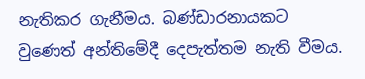නැතිකර ගැනීමය. බණ්ඩාරනායකට වුණෙත් අන්තිමේදී දෙපැත්තම නැති වීමය.